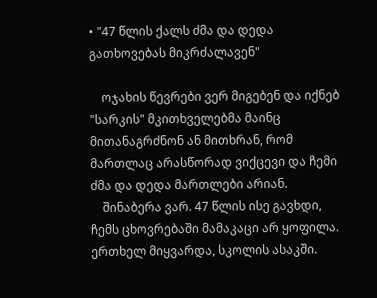• "47 წლის ქალს ძმა და დედა გათხოვებას მიკრძალავენ"

    ოჯახის წევრები ვერ მიგებენ და იქნებ "სარკის" მკითხველებმა მაინც მითანაგრძნონ ან მითხრან, რომ მართლაც არასწორად ვიქცევი და ჩემი ძმა და დედა მართლები არიან.
    შინაბერა ვარ. 47 წლის ისე გავხდი, ჩემს ცხოვრებაში მამაკაცი არ ყოფილა. ერთხელ მიყვარდა, სკოლის ასაკში.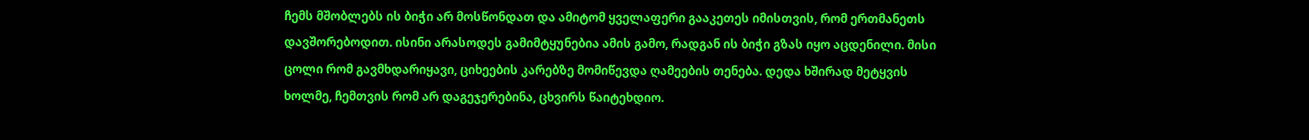ჩემს მშობლებს ის ბიჭი არ მოსწონდათ და ამიტომ ყველაფერი გააკეთეს იმისთვის, რომ ერთმანეთს დავშორებოდით. ისინი არასოდეს გამიმტყუნებია ამის გამო, რადგან ის ბიჭი გზას იყო აცდენილი. მისი ცოლი რომ გავმხდარიყავი, ციხეების კარებზე მომიწევდა ღამეების თენება. დედა ხშირად მეტყვის ხოლმე, ჩემთვის რომ არ დაგეჯერებინა, ცხვირს წაიტეხდიო.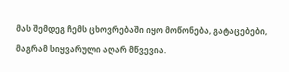მას შემდეგ ჩემს ცხოვრებაში იყო მოწონება, გატაცებები, მაგრამ სიყვარული აღარ მწვევია.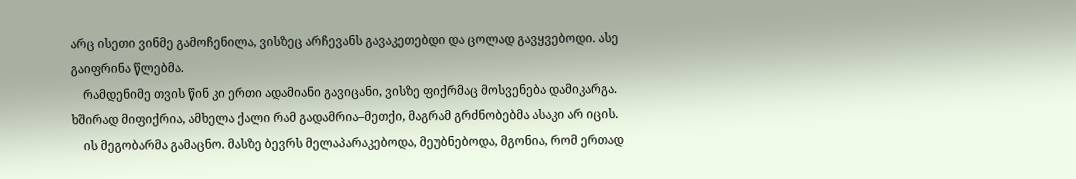არც ისეთი ვინმე გამოჩენილა, ვისზეც არჩევანს გავაკეთებდი და ცოლად გავყვებოდი. ასე გაიფრინა წლებმა.
    რამდენიმე თვის წინ კი ერთი ადამიანი გავიცანი, ვისზე ფიქრმაც მოსვენება დამიკარგა. ხშირად მიფიქრია, ამხელა ქალი რამ გადამრია–მეთქი, მაგრამ გრძნობებმა ასაკი არ იცის.
    ის მეგობარმა გამაცნო. მასზე ბევრს მელაპარაკებოდა, მეუბნებოდა, მგონია, რომ ერთად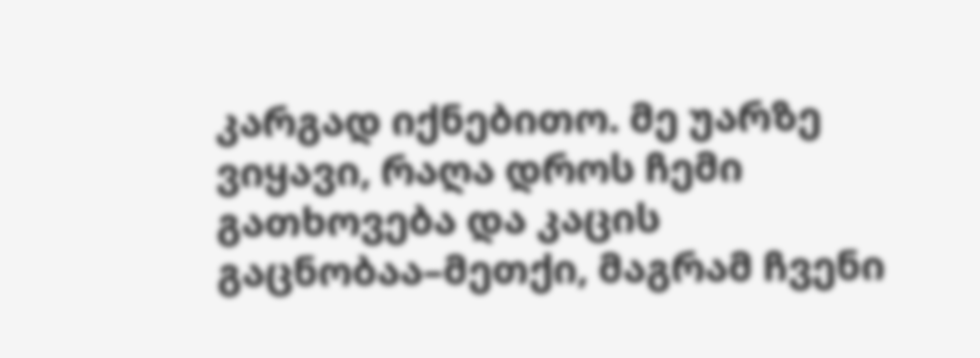კარგად იქნებითო. მე უარზე ვიყავი, რაღა დროს ჩემი გათხოვება და კაცის გაცნობაა–მეთქი, მაგრამ ჩვენი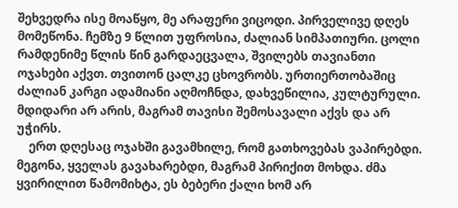შეხვედრა ისე მოაწყო, მე არაფერი ვიცოდი. პირველივე დღეს მომეწონა. ჩემზე 9 წლით უფროსია, ძალიან სიმპათიური. ცოლი რამდენიმე წლის წინ გარდაეცვალა, შვილებს თავიანთი ოჯახები აქვთ. თვითონ ცალკე ცხოვრობს. ურთიერთობაშიც ძალიან კარგი ადამიანი აღმოჩნდა, დახვეწილია, კულტურული. მდიდარი არ არის, მაგრამ თავისი შემოსავალი აქვს და არ უჭირს.
    ერთ დღესაც ოჯახში გავამხილე, რომ გათხოვებას ვაპირებდი. მეგონა, ყველას გავახარებდი, მაგრამ პირიქით მოხდა. ძმა ყვირილით წამომიხტა, ეს ბებერი ქალი ხომ არ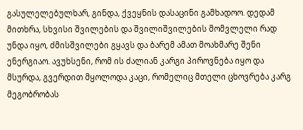გასულელებულხარ, გინდა, ქვეყნის დასაცინი გამხადოო. დედამ მითხრა, სხვისი შვილების და შვილიშვილების მომვლელი რად უნდა იყო, ძმისშვილები გყავს და ბარემ ამათ მოახმარე შენი ენერგიაო. ავუხსენი, რომ ის ძალიან კარგი პიროვნება იყო და მსურდა, გვერდით მყოლოდა კაცი, რომელიც მთელი ცხოვრება კარგ მეგობრობას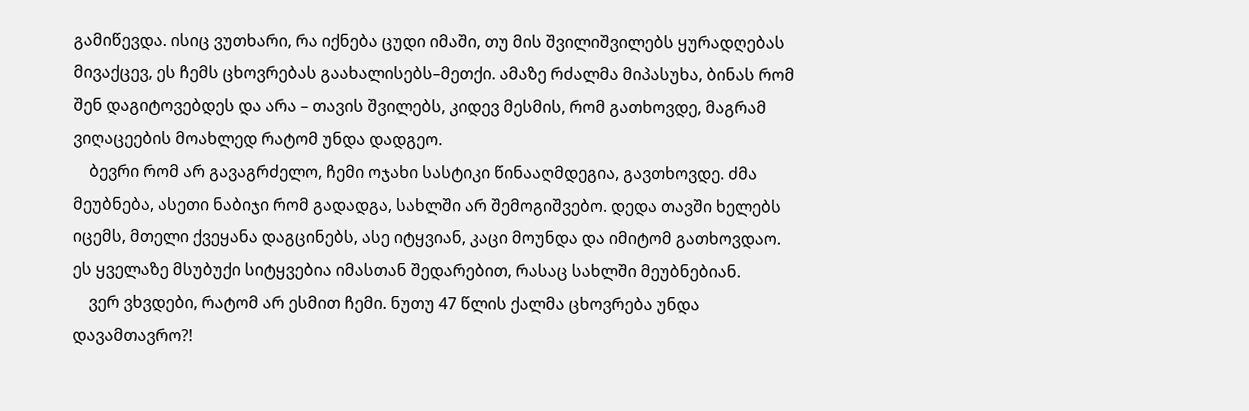გამიწევდა. ისიც ვუთხარი, რა იქნება ცუდი იმაში, თუ მის შვილიშვილებს ყურადღებას მივაქცევ, ეს ჩემს ცხოვრებას გაახალისებს–მეთქი. ამაზე რძალმა მიპასუხა, ბინას რომ შენ დაგიტოვებდეს და არა – თავის შვილებს, კიდევ მესმის, რომ გათხოვდე, მაგრამ ვიღაცეების მოახლედ რატომ უნდა დადგეო.
    ბევრი რომ არ გავაგრძელო, ჩემი ოჯახი სასტიკი წინააღმდეგია, გავთხოვდე. ძმა მეუბნება, ასეთი ნაბიჯი რომ გადადგა, სახლში არ შემოგიშვებო. დედა თავში ხელებს იცემს, მთელი ქვეყანა დაგცინებს, ასე იტყვიან, კაცი მოუნდა და იმიტომ გათხოვდაო. ეს ყველაზე მსუბუქი სიტყვებია იმასთან შედარებით, რასაც სახლში მეუბნებიან.
    ვერ ვხვდები, რატომ არ ესმით ჩემი. ნუთუ 47 წლის ქალმა ცხოვრება უნდა დავამთავრო?!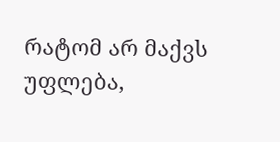რატომ არ მაქვს უფლება,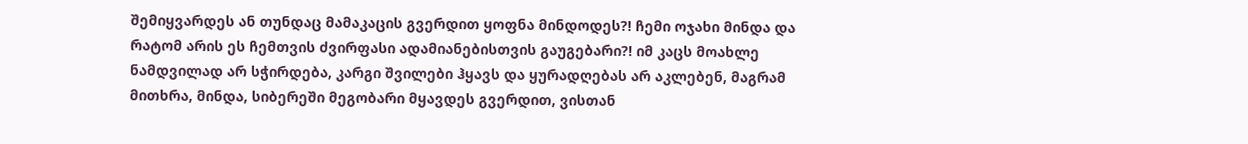შემიყვარდეს ან თუნდაც მამაკაცის გვერდით ყოფნა მინდოდეს?! ჩემი ოჯახი მინდა და რატომ არის ეს ჩემთვის ძვირფასი ადამიანებისთვის გაუგებარი?! იმ კაცს მოახლე ნამდვილად არ სჭირდება, კარგი შვილები ჰყავს და ყურადღებას არ აკლებენ, მაგრამ მითხრა, მინდა, სიბერეში მეგობარი მყავდეს გვერდით, ვისთან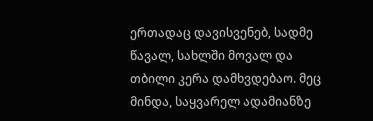ერთადაც დავისვენებ, სადმე წავალ, სახლში მოვალ და თბილი კერა დამხვდებაო. მეც მინდა, საყვარელ ადამიანზე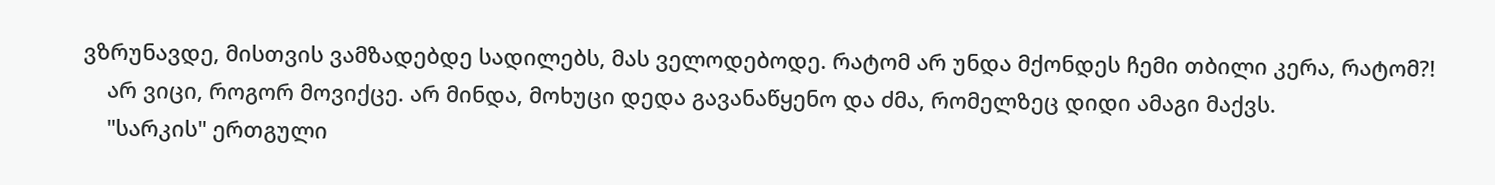ვზრუნავდე, მისთვის ვამზადებდე სადილებს, მას ველოდებოდე. რატომ არ უნდა მქონდეს ჩემი თბილი კერა, რატომ?!
    არ ვიცი, როგორ მოვიქცე. არ მინდა, მოხუცი დედა გავანაწყენო და ძმა, რომელზეც დიდი ამაგი მაქვს.
    "სარკის" ერთგული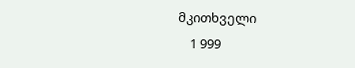მკითხველი
    1 999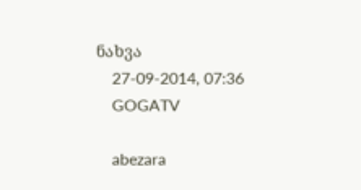ნახვა
    27-09-2014, 07:36
    GOGATV

    abezara